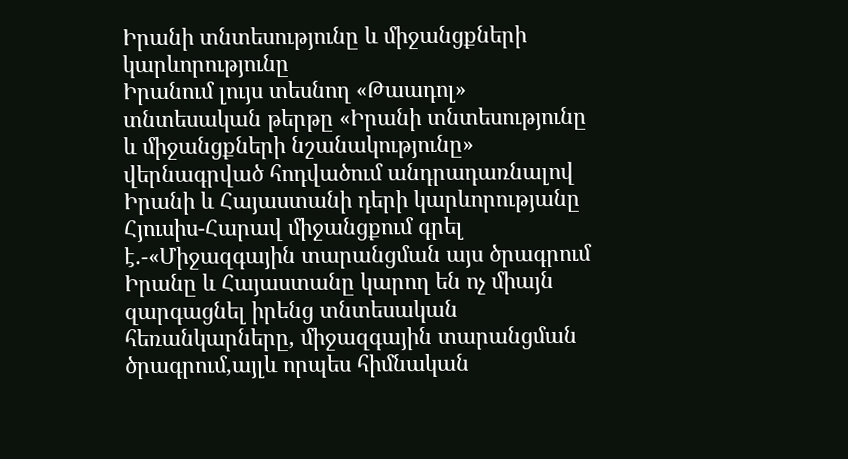Իրանի տնտեսությունը և միջանցքների կարևորությունը
Իրանում լույս տեսնող «Թաադոլ» տնտեսական թերթը «Իրանի տնտեսությունը և միջանցքների նշանակությունը» վերնագրված հոդվածում անդրադառնալով Իրանի և Հայաստանի դերի կարևորությանը Հյուսիս-Հարավ միջանցքում գրել է.-«Միջազգային տարանցման այս ծրագրում Իրանը և Հայաստանը կարող են ոչ միայն զարգացնել իրենց տնտեսական հեռանկարները, միջազգային տարանցման ծրագրում,այլև որպես հիմնական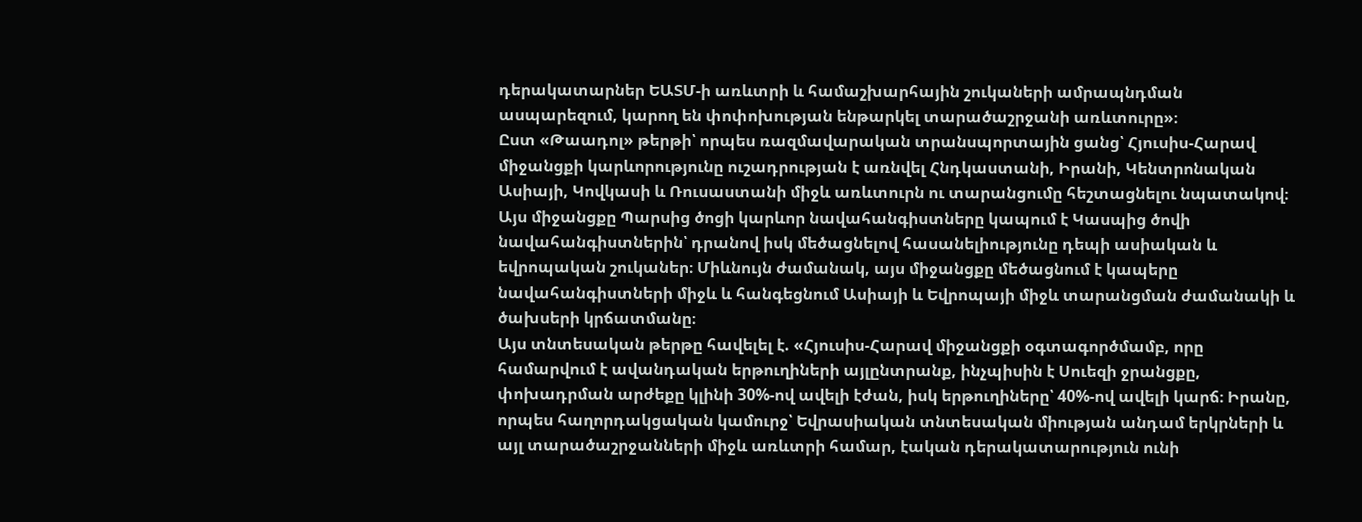դերակատարներ ԵԱՏՄ-ի առևտրի և համաշխարհային շուկաների ամրապնդման ասպարեզում, կարող են փոփոխության ենթարկել տարածաշրջանի առևտուրը»։
Ըստ «Թաադոլ» թերթի՝ որպես ռազմավարական տրանսպորտային ցանց՝ Հյուսիս-Հարավ միջանցքի կարևորությունը ուշադրության է առնվել Հնդկաստանի, Իրանի, Կենտրոնական Ասիայի, Կովկասի և Ռուսաստանի միջև առևտուրն ու տարանցումը հեշտացնելու նպատակով։ Այս միջանցքը Պարսից ծոցի կարևոր նավահանգիստները կապում է Կասպից ծովի նավահանգիստներին՝ դրանով իսկ մեծացնելով հասանելիությունը դեպի ասիական և եվրոպական շուկաներ։ Միևնույն ժամանակ, այս միջանցքը մեծացնում է կապերը նավահանգիստների միջև և հանգեցնում Ասիայի և Եվրոպայի միջև տարանցման ժամանակի և ծախսերի կրճատմանը։
Այս տնտեսական թերթը հավելել է. «Հյուսիս-Հարավ միջանցքի օգտագործմամբ, որը համարվում է ավանդական երթուղիների այլընտրանք, ինչպիսին է Սուեզի ջրանցքը, փոխադրման արժեքը կլինի 30%-ով ավելի էժան, իսկ երթուղիները՝ 40%-ով ավելի կարճ։ Իրանը, որպես հաղորդակցական կամուրջ՝ Եվրասիական տնտեսական միության անդամ երկրների և այլ տարածաշրջանների միջև առևտրի համար, էական դերակատարություն ունի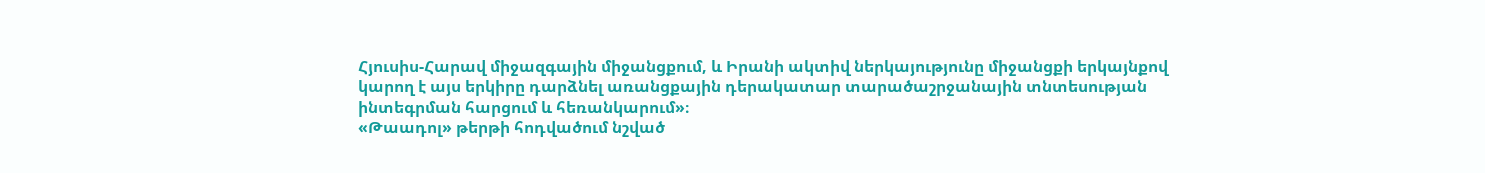Հյուսիս-Հարավ միջազգային միջանցքում, և Իրանի ակտիվ ներկայությունը միջանցքի երկայնքով կարող է այս երկիրը դարձնել առանցքային դերակատար տարածաշրջանային տնտեսության ինտեգրման հարցում և հեռանկարում»։
«Թաադոլ» թերթի հոդվածում նշված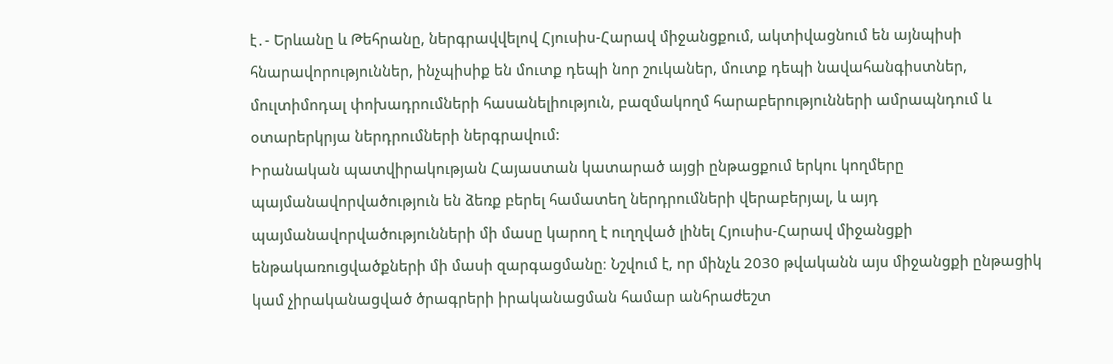է․- Երևանը և Թեհրանը, ներգրավվելով Հյուսիս-Հարավ միջանցքում, ակտիվացնում են այնպիսի հնարավորություններ, ինչպիսիք են մուտք դեպի նոր շուկաներ, մուտք դեպի նավահանգիստներ, մուլտիմոդալ փոխադրումների հասանելիություն, բազմակողմ հարաբերությունների ամրապնդում և օտարերկրյա ներդրումների ներգրավում:
Իրանական պատվիրակության Հայաստան կատարած այցի ընթացքում երկու կողմերը պայմանավորվածություն են ձեռք բերել համատեղ ներդրումների վերաբերյալ, և այդ պայմանավորվածությունների մի մասը կարող է ուղղված լինել Հյուսիս-Հարավ միջանցքի ենթակառուցվածքների մի մասի զարգացմանը։ Նշվում է, որ մինչև 2030 թվականն այս միջանցքի ընթացիկ կամ չիրականացված ծրագրերի իրականացման համար անհրաժեշտ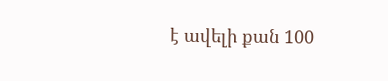է ավելի քան 100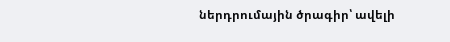ներդրումային ծրագիր՝ ավելի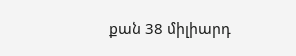քան 38 միլիարդ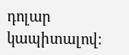դոլար կապիտալով։